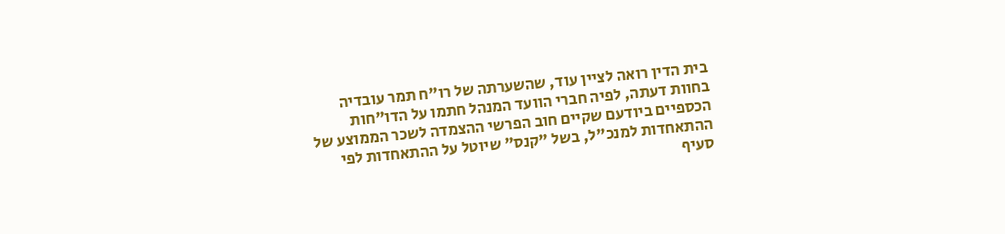בית הדין רואה לציין עוד, שהשערתה של רו"ח תמר עובדיה בחוות דעתה, לפיה חברי הוועד המנהל חתמו על הדו"חות הכספיים ביודעם שקיים חוב הפרשי ההצמדה לשכר הממוצע של ההתאחדות למנכ"ל, בשל "קנס" שיוטל על ההתאחדות לפי סעיף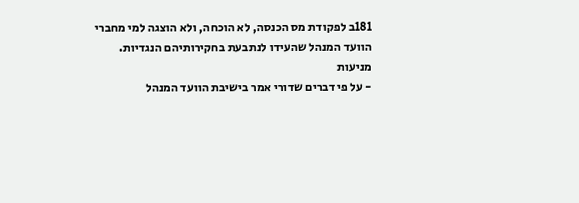181ב לפקודת מס הכנסה, לא הוכחה, ולא הוצגה למי מחברי הוועד המנהל שהעידו לנתבעת בחקירותיהם הנגדיות.
מניעות
- על פי דברים שדורי אמר בישיבת הוועד המנהל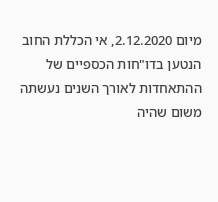מיום 2.12.2020, אי הכללת החוב הנטען בדו"חות הכספיים של ההתאחדות לאורך השנים נעשתה משום שהיה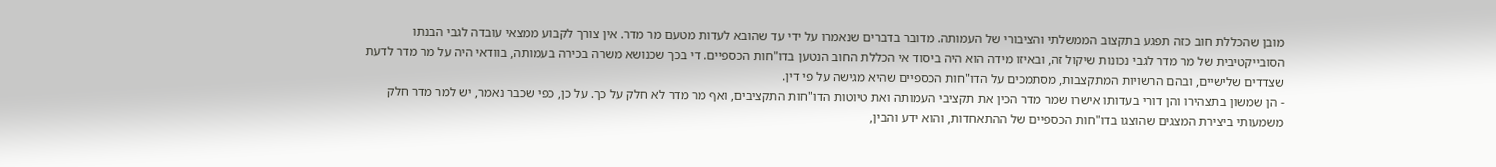מובן שהכללת חוב כזה תפגע בתקצוב הממשלתי והציבורי של העמותה. מדובר בדברים שנאמרו על ידי עד שהובא לעדות מטעם מר מדר. אין צורך לקבוע ממצאי עובדה לגבי הבנתו הסובייקטיבית של מר מדר לגבי נכונות שיקול זה, ובאיזו מידה הוא היה ביסוד אי הכללת החוב הנטען בדו"חות הכספיים. די בכך שכנושא משרה בכירה בעמותה, בוודאי היה על מר מדר לדעת שצדדים שלישיים, ובהם הרשויות המתקצבות, מסתמכים על הדו"חות הכספיים שהיא מגישה על פי דין.
- הן שמשון בתצהירו והן דורי בעדותו אישרו שמר מדר הכין את תקציבי העמותה ואת טיוטות הדו"חות התקציבים, ואף מר מדר לא חלק על כך. על כן, כפי שכבר נאמר, יש למר מדר חלק משמעותי ביצירת המצגים שהוצגו בדו"חות הכספיים של ההתאחדות, והוא ידע והבין,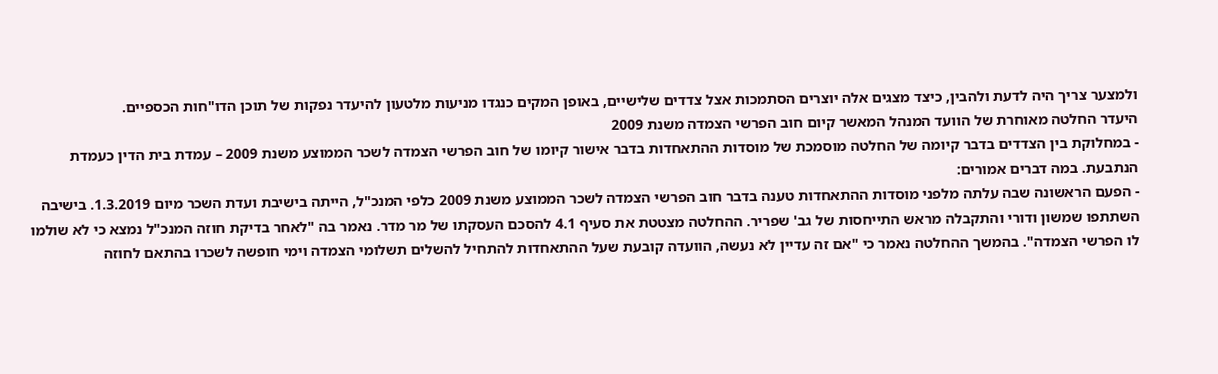ולמצער צריך היה לדעת ולהבין, כיצד מצגים אלה יוצרים הסתמכות אצל צדדים שלישיים, באופן המקים כנגדו מניעות מלטעון להיעדר נפקות של תוכן הדו"חות הכספיים.
היעדר החלטה מאוחרת של הוועד המנהל המאשר קיום חוב הפרשי הצמדה משנת 2009
- במחלוקת בין הצדדים בדבר קיומה של החלטה מוסמכת של מוסדות ההתאחדות בדבר אישור קיומו של חוב הפרשי הצמדה לשכר הממוצע משנת 2009 – עמדת בית הדין כעמדת הנתבעת. במה דברים אמורים:
- הפעם הראשונה שבה עלתה מלפני מוסדות ההתאחדות טענה בדבר חוב הפרשי הצמדה לשכר הממוצע משנת 2009 כלפי המנכ"ל, הייתה בישיבת ועדת השכר מיום 1.3.2019. בישיבה השתתפו שמשון ודורי והתקבלה מראש התייחסות של גב' שפריר. ההחלטה מצטטת את סעיף 4.1 להסכם העסקתו של מר מדר. נאמר בה "לאחר בדיקת חוזה המנכ"ל נמצא כי לא שולמו לו הפרשי הצמדה". בהמשך ההחלטה נאמר כי "אם זה עדיין לא נעשה, הוועדה קובעת שעל ההתאחדות להתחיל להשלים תשלומי הצמדה וימי חופשה לשכרו בהתאם לחוזה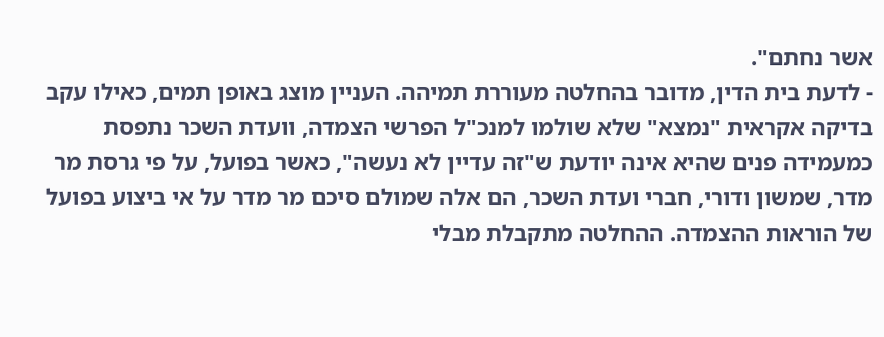אשר נחתם".
- לדעת בית הדין, מדובר בהחלטה מעוררת תמיהה. העניין מוצג באופן תמים, כאילו עקב בדיקה אקראית "נמצא" שלא שולמו למנכ"ל הפרשי הצמדה, וועדת השכר נתפסת כמעמידה פנים שהיא אינה יודעת ש"זה עדיין לא נעשה", כאשר בפועל, על פי גרסת מר מדר, שמשון ודורי, חברי ועדת השכר, הם אלה שמולם סיכם מר מדר על אי ביצוע בפועל של הוראות ההצמדה. ההחלטה מתקבלת מבלי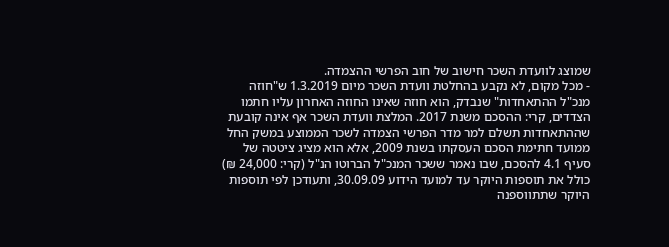שמוצג לוועדת השכר חישוב של חוב הפרשי ההצמדה.
- מכל מקום, לא נקבע בהחלטת וועדת השכר מיום 1.3.2019 ש"חוזה מנכ"ל ההתאחדות" שנבדק, הוא חוזה שאינו החוזה האחרון עליו חתמו הצדדים, קרי: ההסכם משנת 2017. המלצת וועדת השכר אף אינה קובעת שההתאחדות תשלם למר מדר הפרשי הצמדה לשכר הממוצע במשק החל ממועד חתימת הסכם העסקתו בשנת 2009, אלא הוא מציג ציטטה של סעיף 4.1 להסכם, שבו נאמר ששכר המנכ"ל הברוטו הנ"ל (קרי: 24,000 ₪) כולל את תוספות היוקר עד למועד הידוע 30.09.09, ותעודכן לפי תוספות היוקר שתתווספנה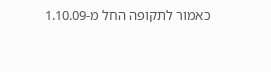כאמור לתקופה החל מ-1.10.09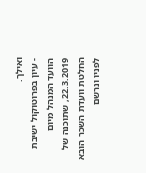ואילך.
- עיון בפרוטוקול ישיבת הוועד המנהל מיום 22.3.2019, שתוכנה של החלטת וועדת השכר הובא לפניו ונרשם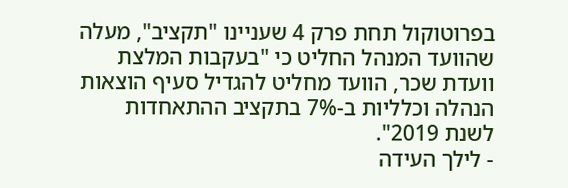בפרוטוקול תחת פרק 4 שעניינו "תקציב", מעלה שהוועד המנהל החליט כי "בעקבות המלצת וועדת שכר, הוועד מחליט להגדיל סעיף הוצאות הנהלה וכלליות ב-7% בתקציב ההתאחדות לשנת 2019".
- לילך העידה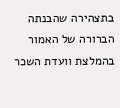בתצהירה שהבנתה הברורה של האמור בהמלצת וועדת השכר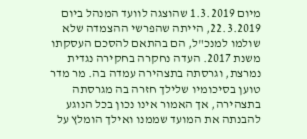מיום 1.3.2019 שהוצגה לוועד המנהל ביום 22.3.2019, הייתה שהפרשי ההצמדה שלא שולמו למנכ"ל, הם בהתאם להסכם העסקתו משנת 2017. העדה נחקרה בחקירה נגדית נמרצת, וגרסתה בתצהירה עמדה בה. מר מדר טוען בסיכומיו שלילך חזרה בה מגרסתה בתצהירה, אך האמור אינו נכון בכל הנוגע להבנתה את המועד שממנו ואילך הומלץ על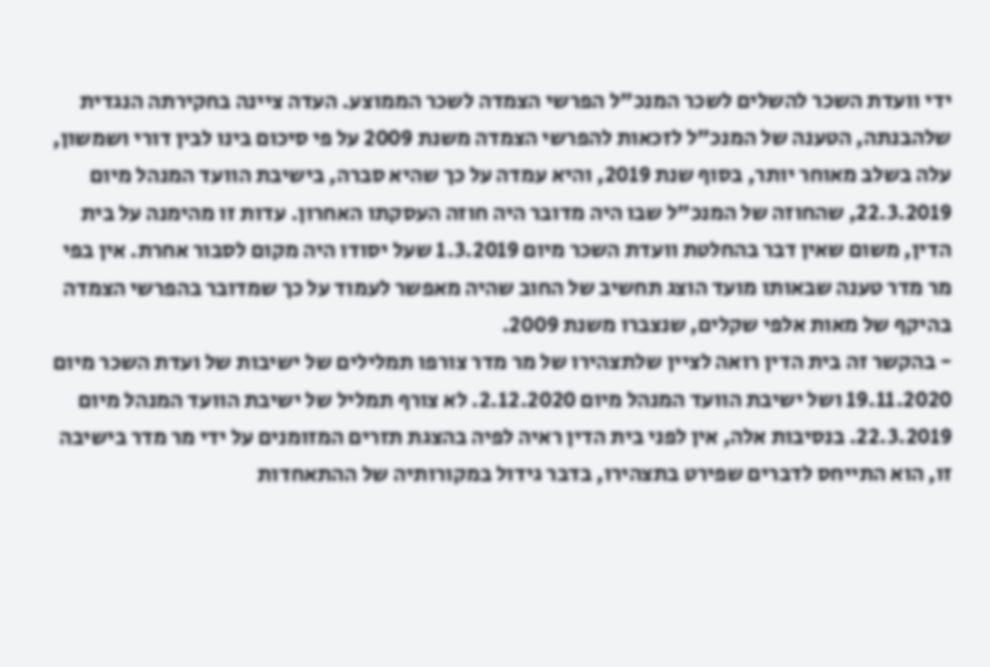ידי וועדת השכר להשלים לשכר המנכ"ל הפרשי הצמדה לשכר הממוצע. העדה ציינה בחקירתה הנגדית שלהבנתה, הטענה של המנכ"ל לזכאות להפרשי הצמדה משנת 2009 על פי סיכום בינו לבין דורי ושמשון, עלה בשלב מאוחר יותר, בסוף שנת 2019, והיא עמדה על כך שהיא סברה, בישיבת הוועד המנהל מיום 22.3.2019, שהחוזה של המנכ"ל שבו היה מדובר היה חוזה העסקתו האחרון. עדות זו מהימנה על בית הדין, משום שאין דבר בהחלטת וועדת השכר מיום 1.3.2019 שעל יסודו היה מקום לסבור אחרת. אין בפי מר מדר טענה שבאותו מועד הוצג תחשיב של החוב שהיה מאפשר לעמוד על כך שמדובר בהפרשי הצמדה בהיקף של מאות אלפי שקלים, שנצברו משנת 2009.
- בהקשר זה בית הדין רואה לציין שלתצהירו של מר מדר צורפו תמלילים של ישיבות של ועדת השכר מיום 19.11.2020 ושל ישיבת הוועד המנהל מיום 2.12.2020. לא צורף תמליל של ישיבת הוועד המנהל מיום 22.3.2019. בנסיבות אלה, אין לפני בית הדין ראיה לפיה בהצגת תזרים המזומנים על ידי מר מדר בישיבה זו, הוא התייחס לדברים שפירט בתצהירו, בדבר גידול במקורותיה של ההתאחדות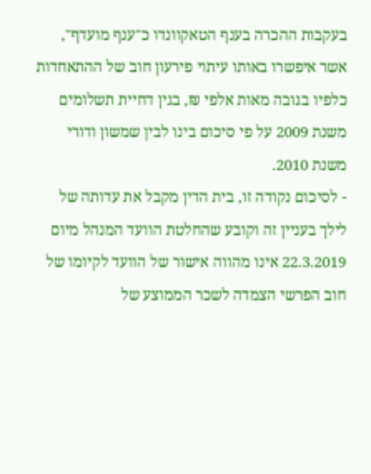בעקבות ההכרה בענף הטאקוונדו כ"ענף מועדף", אשר איפשרו באותו עיתוי פירעון חוב של ההתאחדות כלפיו בגובה מאות אלפי ₪, בגין דחיית תשלומים משנת 2009 על פי סיכום בינו לבין שמשון ודורי משנת 2010.
- לסיכום נקודה זו, בית הדין מקבל את עדותה של לילך בעניין זה וקובע שהחלטת הוועד המנהל מיום 22.3.2019 אינו מהווה אישור של הוועד לקיומו של חוב הפרשי הצמדה לשכר הממוצע של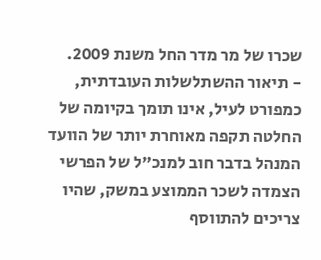שכרו של מר מדר החל משנת 2009.
- תיאור ההשתלשלות העובדתית, כמפורט לעיל, אינו תומך בקיומה של החלטה תקפה מאוחרת יותר של הוועד המנהל בדבר חוב למנכ"ל של הפרשי הצמדה לשכר הממוצע במשק, שהיו צריכים להתווסף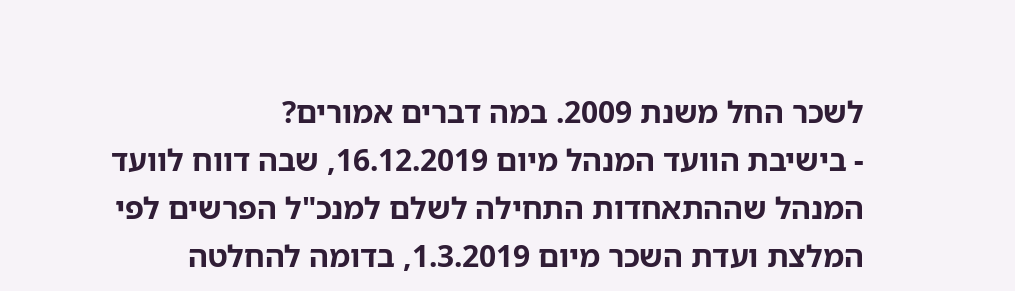לשכר החל משנת 2009. במה דברים אמורים?
- בישיבת הוועד המנהל מיום 16.12.2019, שבה דווח לוועד המנהל שההתאחדות התחילה לשלם למנכ"ל הפרשים לפי המלצת ועדת השכר מיום 1.3.2019, בדומה להחלטה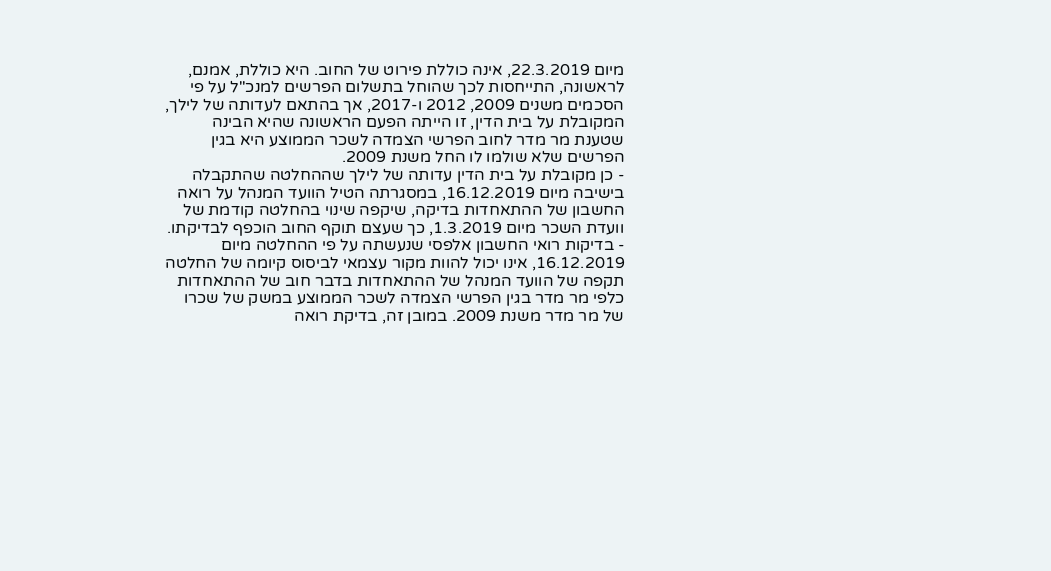מיום 22.3.2019, אינה כוללת פירוט של החוב. היא כוללת, אמנם, לראשונה, התייחסות לכך שהוחל בתשלום הפרשים למנכ"ל על פי הסכמים משנים 2009, 2012 ו-2017, אך בהתאם לעדותה של לילך, המקובלת על בית הדין, זו הייתה הפעם הראשונה שהיא הבינה שטענת מר מדר לחוב הפרשי הצמדה לשכר הממוצע היא בגין הפרשים שלא שולמו לו החל משנת 2009.
- כן מקובלת על בית הדין עדותה של לילך שההחלטה שהתקבלה בישיבה מיום 16.12.2019, במסגרתה הטיל הוועד המנהל על רואה החשבון של ההתאחדות בדיקה, שיקפה שינוי בהחלטה קודמת של וועדת השכר מיום 1.3.2019, כך שעצם תוקף החוב הוכפף לבדיקתו.
- בדיקות רואי החשבון אלפסי שנעשתה על פי ההחלטה מיום 16.12.2019, אינו יכול להוות מקור עצמאי לביסוס קיומה של החלטה תקפה של הוועד המנהל של ההתאחדות בדבר חוב של ההתאחדות כלפי מר מדר בגין הפרשי הצמדה לשכר הממוצע במשק של שכרו של מר מדר משנת 2009. במובן זה, בדיקת רואה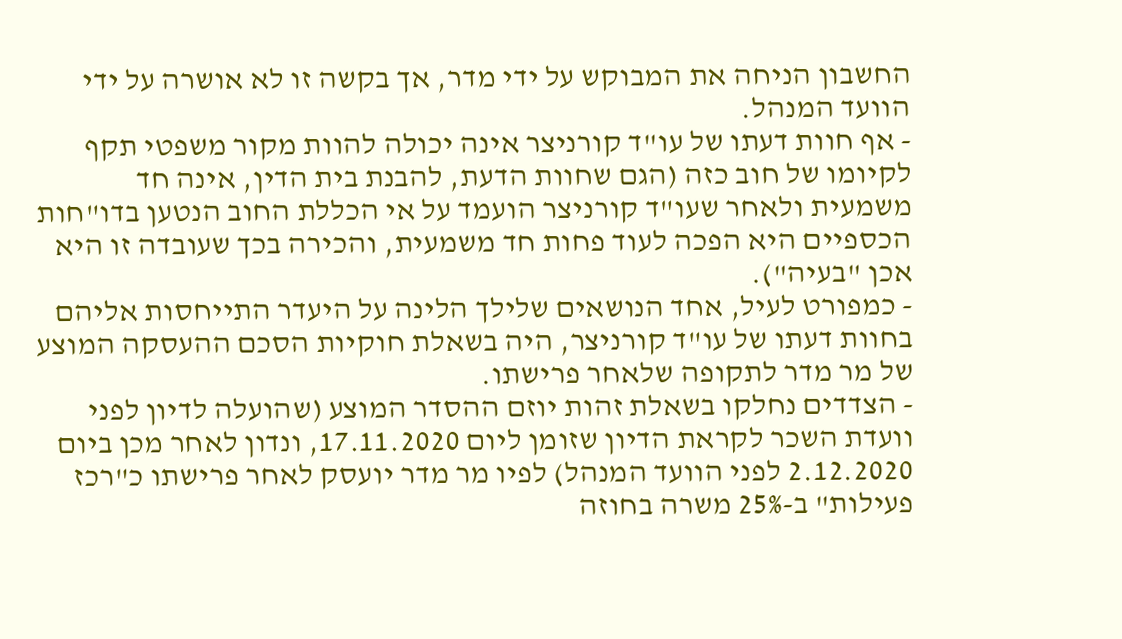החשבון הניחה את המבוקש על ידי מדר, אך בקשה זו לא אושרה על ידי הוועד המנהל.
- אף חוות דעתו של עו"ד קורניצר אינה יכולה להוות מקור משפטי תקף לקיומו של חוב כזה (הגם שחוות הדעת, להבנת בית הדין, אינה חד משמעית ולאחר שעו"ד קורניצר הועמד על אי הכללת החוב הנטען בדו"חות הכספיים היא הפכה לעוד פחות חד משמעית, והכירה בכך שעובדה זו היא אכן "בעיה").
- כמפורט לעיל, אחד הנושאים שלילך הלינה על היעדר התייחסות אליהם בחוות דעתו של עו"ד קורניצר, היה בשאלת חוקיות הסכם ההעסקה המוצע של מר מדר לתקופה שלאחר פרישתו.
- הצדדים נחלקו בשאלת זהות יוזם ההסדר המוצע (שהועלה לדיון לפני וועדת השכר לקראת הדיון שזומן ליום 17.11.2020, ונדון לאחר מכן ביום 2.12.2020 לפני הוועד המנהל) לפיו מר מדר יועסק לאחר פרישתו כ"רכז פעילות" ב-25% משרה בחוזה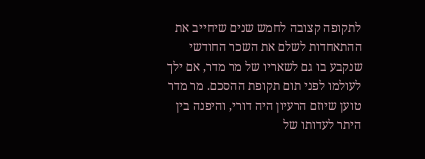לתקופה קצובה לחמש שנים שיחייב את ההתאחדות לשלם את השכר החודשי שנקבע בו גם לשאריו של מר מדר, אם ילך לעולמו לפני תום תקופת ההסכם. מר מדר טוען שיוזם הרעיון היה דורי, והיפנה בין היתר לעדותו של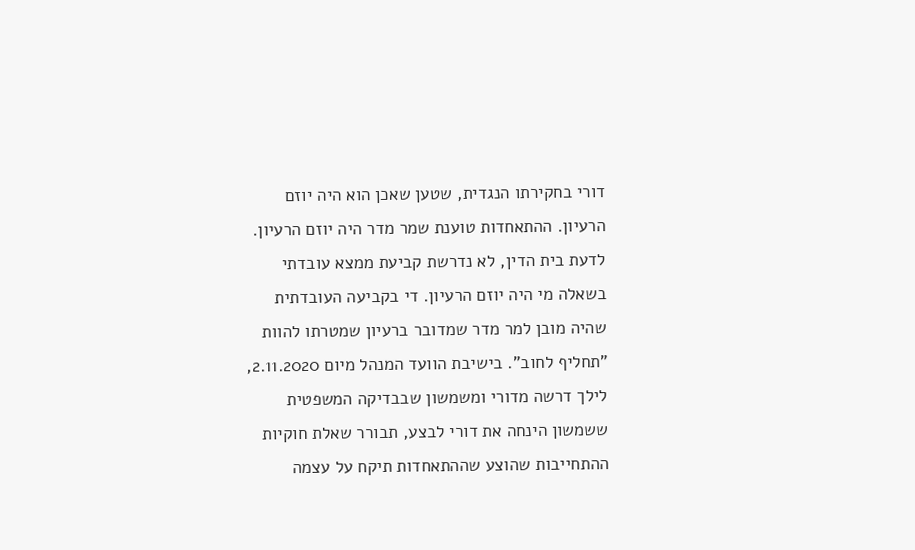דורי בחקירתו הנגדית, שטען שאכן הוא היה יוזם הרעיון. ההתאחדות טוענת שמר מדר היה יוזם הרעיון. לדעת בית הדין, לא נדרשת קביעת ממצא עובדתי בשאלה מי היה יוזם הרעיון. די בקביעה העובדתית שהיה מובן למר מדר שמדובר ברעיון שמטרתו להוות "תחליף לחוב". בישיבת הוועד המנהל מיום 2.11.2020, לילך דרשה מדורי ומשמשון שבבדיקה המשפטית ששמשון הינחה את דורי לבצע, תבורר שאלת חוקיות ההתחייבות שהוצע שההתאחדות תיקח על עצמה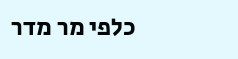כלפי מר מדר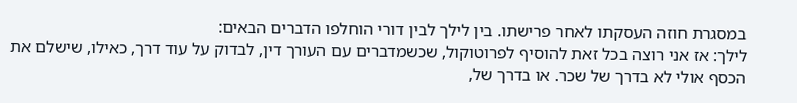במסגרת חוזה העסקתו לאחר פרישתו. בין לילך לבין דורי הוחלפו הדברים הבאים:
לילך: אז אני רוצה בכל זאת להוסיף לפרוטוקול, שכשמדברים עם העורך דין, לבדוק על עוד דרך, כאילו, שישלם את הכסף אולי לא בדרך של שכר. או בדרך של,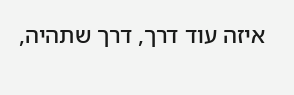איזה עוד דרך, דרך שתהיה,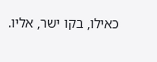כאילו, בקו ישר, אליו.